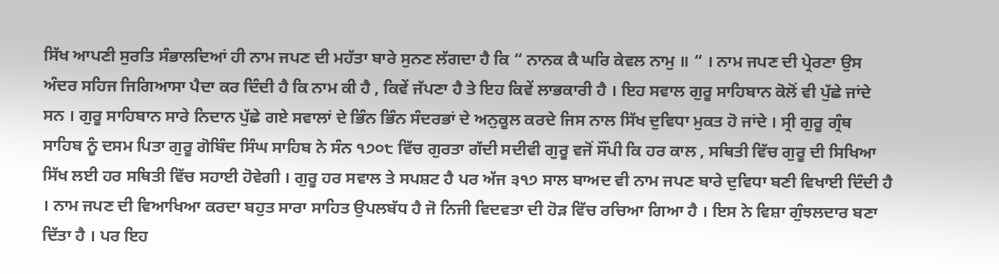ਸਿੱਖ ਆਪਣੀ ਸੁਰਤਿ ਸੰਭਾਲਦਿਆਂ ਹੀ ਨਾਮ ਜਪਣ ਦੀ ਮਹੱਤਾ ਬਾਰੇ ਸੁਨਣ ਲੱਗਦਾ ਹੈ ਕਿ “ ਨਾਨਕ ਕੈ ਘਰਿ ਕੇਵਲ ਨਾਮੁ ॥ “ । ਨਾਮ ਜਪਣ ਦੀ ਪ੍ਰੇਰਣਾ ਉਸ ਅੰਦਰ ਸਹਿਜ ਜਿਗਿਆਸਾ ਪੈਦਾ ਕਰ ਦਿੰਦੀ ਹੈ ਕਿ ਨਾਮ ਕੀ ਹੈ , ਕਿਵੇਂ ਜੱਪਣਾ ਹੈ ਤੇ ਇਹ ਕਿਵੇਂ ਲਾਭਕਾਰੀ ਹੈ । ਇਹ ਸਵਾਲ ਗੁਰੂ ਸਾਹਿਬਾਨ ਕੋਲੋਂ ਵੀ ਪੁੱਛੇ ਜਾਂਦੇ ਸਨ । ਗੁਰੂ ਸਾਹਿਬਾਨ ਸਾਰੇ ਨਿਦਾਨ ਪੁੱਛੇ ਗਏ ਸਵਾਲਾਂ ਦੇ ਭਿੰਨ ਭਿੰਨ ਸੰਦਰਭਾਂ ਦੇ ਅਨੁਕੂਲ ਕਰਦੇ ਜਿਸ ਨਾਲ ਸਿੱਖ ਦੁਵਿਧਾ ਮੁਕਤ ਹੋ ਜਾਂਦੇ । ਸ੍ਰੀ ਗੁਰੂ ਗ੍ਰੰਥ ਸਾਹਿਬ ਨੂੰ ਦਸਮ ਪਿਤਾ ਗੁਰੂ ਗੋਬਿੰਦ ਸਿੰਘ ਸਾਹਿਬ ਨੇ ਸੰਨ ੧੭੦੮ ਵਿੱਚ ਗੁਰਤਾ ਗੱਦੀ ਸਦੀਵੀ ਗੁਰੂ ਵਜੋਂ ਸੌਂਪੀ ਕਿ ਹਰ ਕਾਲ , ਸਥਿਤੀ ਵਿੱਚ ਗੁਰੂ ਦੀ ਸਿਖਿਆ ਸਿੱਖ ਲਈ ਹਰ ਸਥਿਤੀ ਵਿੱਚ ਸਹਾਈ ਹੋਵੇਗੀ । ਗੁਰੂ ਹਰ ਸਵਾਲ ਤੇ ਸਪਸ਼ਟ ਹੈ ਪਰ ਅੱਜ ੩੧੭ ਸਾਲ ਬਾਅਦ ਵੀ ਨਾਮ ਜਪਣ ਬਾਰੇ ਦੁਵਿਧਾ ਬਣੀ ਵਿਖਾਈ ਦਿੰਦੀ ਹੈ । ਨਾਮ ਜਪਣ ਦੀ ਵਿਆਖਿਆ ਕਰਦਾ ਬਹੁਤ ਸਾਰਾ ਸਾਹਿਤ ਉਪਲਬੱਧ ਹੈ ਜੋ ਨਿਜੀ ਵਿਦਵਤਾ ਦੀ ਹੋੜ ਵਿੱਚ ਰਚਿਆ ਗਿਆ ਹੈ । ਇਸ ਨੇ ਵਿਸ਼ਾ ਗੁੰਝਲਦਾਰ ਬਣਾ ਦਿੱਤਾ ਹੈ । ਪਰ ਇਹ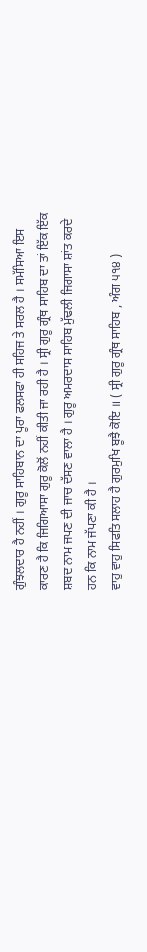ਗੁੰਝਲਦਾਰ ਹੈ ਨਹੀਂ । ਗੁਰੂ ਸਾਹਿਬਾਨ ਦਾ ਪੂਰਾ ਫਲਸਫਾ ਹੀ ਸਹਿਜ ਤੇ ਸਰਲ ਹੈ । ਸਮੱਸਿਆ ਇਸ ਕਾਰਣ ਹੈ ਕਿ ਜਿਗਿਆਸਾ ਗੁਰੂ ਕੋਲੋਂ ਨਹੀਂ ਕੀਤੀ ਜਾ ਰਹੀ ਹੈ । ਸ੍ਰੀ ਗੁਰੂ ਗ੍ਰੰਥ ਸਾਹਿਬ ਦਾ ਤਾਂ ਇੱਕ ਇੱਕ ਸ਼ਬਦ ਨਾਮ ਜਪਣ ਦੀ ਜਾਚ ਦੱਸਣ ਵਾਲਾ ਹੈ । ਗੁਰੂ ਅਮਰਦਾਸ ਸਾਹਿਬ ਮੁੱਢਲੀ ਜਿਗਾਸਾ ਸ਼ਾਂਤ ਕਰਦੇ ਹਨ ਕਿ ਨਾਮ ਜੱਪਣਾ ਕੀ ਹੈ ।
ਵਾਹੁ ਵਾਹੁ ਸਿਫਤਿ ਸਲਾਹ ਹੈ ਗੁਰਮੁਖਿ ਬੂਝੈ ਕੋਇ ॥ ( ਸ੍ਰੀ ਗੁਰੂ ਗ੍ਰੰਥ ਸਾਹਿਬ , ਅੰਗ ੫੧੪ )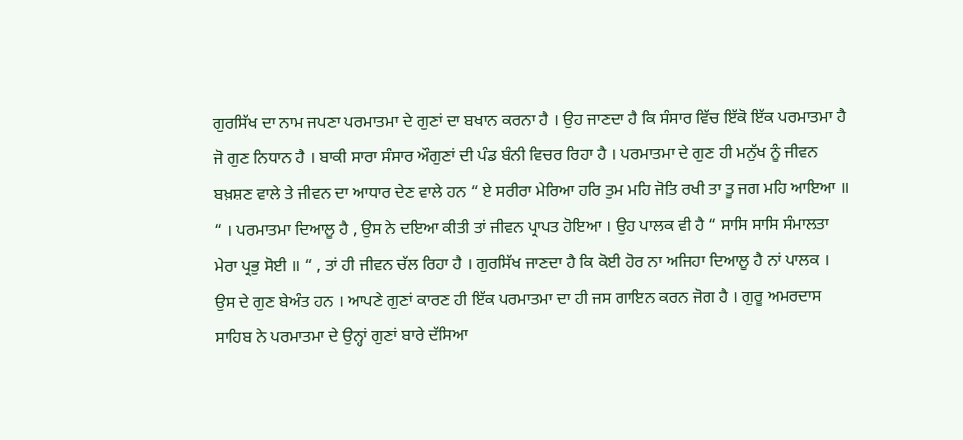ਗੁਰਸਿੱਖ ਦਾ ਨਾਮ ਜਪਣਾ ਪਰਮਾਤਮਾ ਦੇ ਗੁਣਾਂ ਦਾ ਬਖਾਨ ਕਰਨਾ ਹੈ । ਉਹ ਜਾਣਦਾ ਹੈ ਕਿ ਸੰਸਾਰ ਵਿੱਚ ਇੱਕੋ ਇੱਕ ਪਰਮਾਤਮਾ ਹੈ ਜੋ ਗੁਣ ਨਿਧਾਨ ਹੈ । ਬਾਕੀ ਸਾਰਾ ਸੰਸਾਰ ਔਗੁਣਾਂ ਦੀ ਪੰਡ ਬੰਨੀ ਵਿਚਰ ਰਿਹਾ ਹੈ । ਪਰਮਾਤਮਾ ਦੇ ਗੁਣ ਹੀ ਮਨੁੱਖ ਨੂੰ ਜੀਵਨ ਬਖ਼ਸ਼ਣ ਵਾਲੇ ਤੇ ਜੀਵਨ ਦਾ ਆਧਾਰ ਦੇਣ ਵਾਲੇ ਹਨ “ ਏ ਸਰੀਰਾ ਮੇਰਿਆ ਹਰਿ ਤੁਮ ਮਹਿ ਜੋਤਿ ਰਖੀ ਤਾ ਤੂ ਜਗ ਮਹਿ ਆਇਆ ॥ “ । ਪਰਮਾਤਮਾ ਦਿਆਲੂ ਹੈ , ਉਸ ਨੇ ਦਇਆ ਕੀਤੀ ਤਾਂ ਜੀਵਨ ਪ੍ਰਾਪਤ ਹੋਇਆ । ਉਹ ਪਾਲਕ ਵੀ ਹੈ “ ਸਾਸਿ ਸਾਸਿ ਸੰਮਾਲਤਾ ਮੇਰਾ ਪ੍ਰਭੁ ਸੋਈ ॥ “ , ਤਾਂ ਹੀ ਜੀਵਨ ਚੱਲ ਰਿਹਾ ਹੈ । ਗੁਰਸਿੱਖ ਜਾਣਦਾ ਹੈ ਕਿ ਕੋਈ ਹੋਰ ਨਾ ਅਜਿਹਾ ਦਿਆਲੂ ਹੈ ਨਾਂ ਪਾਲਕ । ਉਸ ਦੇ ਗੁਣ ਬੇਅੰਤ ਹਨ । ਆਪਣੇ ਗੁਣਾਂ ਕਾਰਣ ਹੀ ਇੱਕ ਪਰਮਾਤਮਾ ਦਾ ਹੀ ਜਸ ਗਾਇਨ ਕਰਨ ਜੋਗ ਹੈ । ਗੁਰੂ ਅਮਰਦਾਸ ਸਾਹਿਬ ਨੇ ਪਰਮਾਤਮਾ ਦੇ ਉਨ੍ਹਾਂ ਗੁਣਾਂ ਬਾਰੇ ਦੱਸਿਆ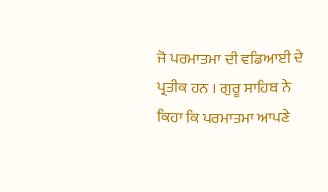ਜੋ ਪਰਮਾਤਮਾ ਦੀ ਵਡਿਆਈ ਦੇ ਪ੍ਰਤੀਕ ਹਨ । ਗੁਰੂ ਸਾਹਿਬ ਨੇ ਕਿਹਾ ਕਿ ਪਰਮਾਤਮਾ ਆਪਣੇ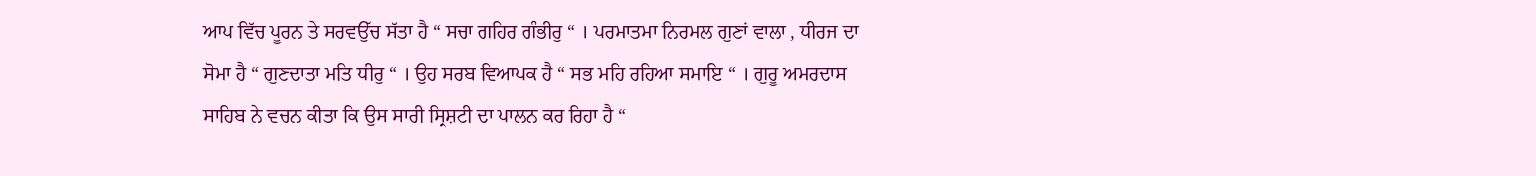ਆਪ ਵਿੱਚ ਪੂਰਨ ਤੇ ਸਰਵਉੱਚ ਸੱਤਾ ਹੈ “ ਸਚਾ ਗਹਿਰ ਗੰਭੀਰੁ “ । ਪਰਮਾਤਮਾ ਨਿਰਮਲ ਗੁਣਾਂ ਵਾਲਾ , ਧੀਰਜ ਦਾ ਸੋਮਾ ਹੈ “ ਗੁਣਦਾਤਾ ਮਤਿ ਧੀਰੁ “ । ਉਹ ਸਰਬ ਵਿਆਪਕ ਹੈ “ ਸਭ ਮਹਿ ਰਹਿਆ ਸਮਾਇ “ । ਗੁਰੂ ਅਮਰਦਾਸ ਸਾਹਿਬ ਨੇ ਵਚਨ ਕੀਤਾ ਕਿ ਉਸ ਸਾਰੀ ਸ੍ਰਿਸ਼ਟੀ ਦਾ ਪਾਲਨ ਕਰ ਰਿਹਾ ਹੈ “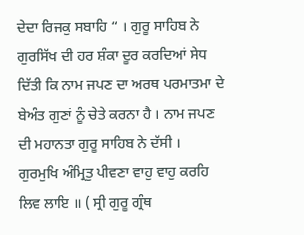ਦੇਦਾ ਰਿਜਕੁ ਸਬਾਹਿ “ । ਗੁਰੂ ਸਾਹਿਬ ਨੇ ਗੁਰਸਿੱਖ ਦੀ ਹਰ ਸ਼ੰਕਾ ਦੂਰ ਕਰਦਿਆਂ ਸੇਧ ਦਿੱਤੀ ਕਿ ਨਾਮ ਜਪਣ ਦਾ ਅਰਥ ਪਰਮਾਤਮਾ ਦੇ ਬੇਅੰਤ ਗੁਣਾਂ ਨੂੰ ਚੇਤੇ ਕਰਨਾ ਹੈ । ਨਾਮ ਜਪਣ ਦੀ ਮਹਾਨਤਾ ਗੁਰੂ ਸਾਹਿਬ ਨੇ ਦੱਸੀ ।
ਗੁਰਮੁਖਿ ਅੰਮ੍ਰਿਤੁ ਪੀਵਣਾ ਵਾਹੁ ਵਾਹੁ ਕਰਹਿ ਲਿਵ ਲਾਇ ॥ ( ਸ੍ਰੀ ਗੁਰੂ ਗ੍ਰੰਥ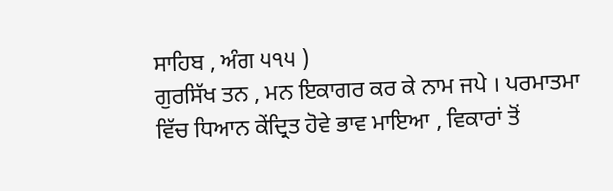ਸਾਹਿਬ , ਅੰਗ ੫੧੫ )
ਗੁਰਸਿੱਖ ਤਨ , ਮਨ ਇਕਾਗਰ ਕਰ ਕੇ ਨਾਮ ਜਪੇ । ਪਰਮਾਤਮਾ ਵਿੱਚ ਧਿਆਨ ਕੇਂਦ੍ਰਿਤ ਹੋਵੇ ਭਾਵ ਮਾਇਆ , ਵਿਕਾਰਾਂ ਤੋਂ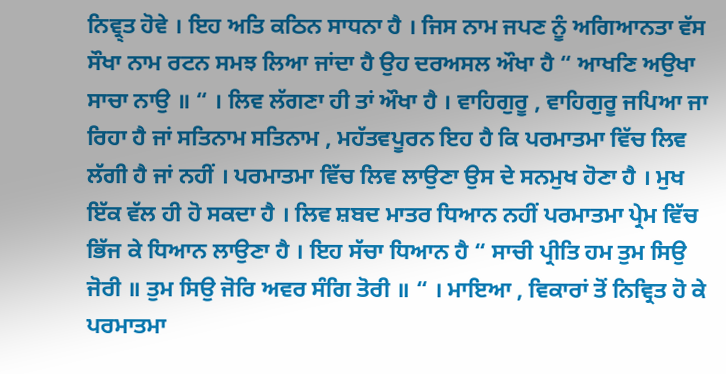ਨਿਵ੍ਰ੍ਤ ਹੋਵੇ । ਇਹ ਅਤਿ ਕਠਿਨ ਸਾਧਨਾ ਹੈ । ਜਿਸ ਨਾਮ ਜਪਣ ਨੂੰ ਅਗਿਆਨਤਾ ਵੱਸ ਸੌਖਾ ਨਾਮ ਰਟਨ ਸਮਝ ਲਿਆ ਜਾਂਦਾ ਹੈ ਉਹ ਦਰਅਸਲ ਔਖਾ ਹੈ “ ਆਖਣਿ ਅਉਖਾ ਸਾਚਾ ਨਾਉ ॥ “ । ਲਿਵ ਲੱਗਣਾ ਹੀ ਤਾਂ ਔਖਾ ਹੈ । ਵਾਹਿਗੁਰੂ , ਵਾਹਿਗੁਰੂ ਜਪਿਆ ਜਾ ਰਿਹਾ ਹੈ ਜਾਂ ਸਤਿਨਾਮ ਸਤਿਨਾਮ , ਮਹੱਤਵਪੂਰਨ ਇਹ ਹੈ ਕਿ ਪਰਮਾਤਮਾ ਵਿੱਚ ਲਿਵ ਲੱਗੀ ਹੈ ਜਾਂ ਨਹੀਂ । ਪਰਮਾਤਮਾ ਵਿੱਚ ਲਿਵ ਲਾਉਣਾ ਉਸ ਦੇ ਸਨਮੁਖ ਹੋਣਾ ਹੈ । ਮੁਖ ਇੱਕ ਵੱਲ ਹੀ ਹੋ ਸਕਦਾ ਹੈ । ਲਿਵ ਸ਼ਬਦ ਮਾਤਰ ਧਿਆਨ ਨਹੀਂ ਪਰਮਾਤਮਾ ਪ੍ਰੇਮ ਵਿੱਚ ਭਿੱਜ ਕੇ ਧਿਆਨ ਲਾਉਣਾ ਹੈ । ਇਹ ਸੱਚਾ ਧਿਆਨ ਹੈ “ ਸਾਚੀ ਪ੍ਰੀਤਿ ਹਮ ਤੁਮ ਸਿਉ ਜੋਰੀ ॥ ਤੁਮ ਸਿਉ ਜੋਰਿ ਅਵਰ ਸੰਗਿ ਤੋਰੀ ॥ “ । ਮਾਇਆ , ਵਿਕਾਰਾਂ ਤੋਂ ਨਿਵ੍ਰਿਤ ਹੋ ਕੇ ਪਰਮਾਤਮਾ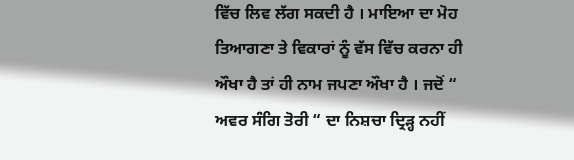ਵਿੱਚ ਲਿਵ ਲੱਗ ਸਕਦੀ ਹੈ । ਮਾਇਆ ਦਾ ਮੋਹ ਤਿਆਗਣਾ ਤੇ ਵਿਕਾਰਾਂ ਨੂੰ ਵੱਸ ਵਿੱਚ ਕਰਨਾ ਹੀ ਔਖਾ ਹੈ ਤਾਂ ਹੀ ਨਾਮ ਜਪਣਾ ਔਖਾ ਹੈ । ਜਦੋਂ “ ਅਵਰ ਸੰਗਿ ਤੋਰੀ “ ਦਾ ਨਿਸ਼ਚਾ ਦ੍ਰਿੜ੍ਹ ਨਹੀਂ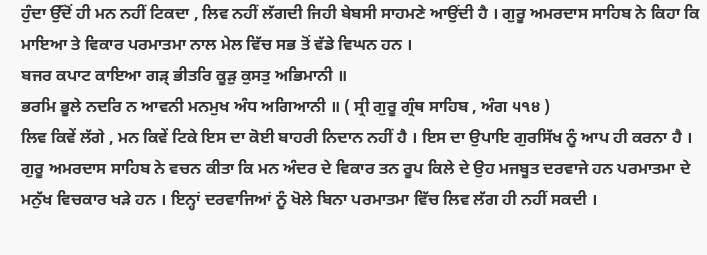ਹੁੰਦਾ ਉੱਦੋਂ ਹੀ ਮਨ ਨਹੀਂ ਟਿਕਦਾ , ਲਿਵ ਨਹੀਂ ਲੱਗਦੀ ਜਿਹੀ ਬੇਬਸੀ ਸਾਹਮਣੇ ਆਉਂਦੀ ਹੈ । ਗੁਰੂ ਅਮਰਦਾਸ ਸਾਹਿਬ ਨੇ ਕਿਹਾ ਕਿ ਮਾਇਆ ਤੇ ਵਿਕਾਰ ਪਰਮਾਤਮਾ ਨਾਲ ਮੇਲ ਵਿੱਚ ਸਭ ਤੋਂ ਵੱਡੇ ਵਿਘਨ ਹਨ ।
ਬਜਰ ਕਪਾਟ ਕਾਇਆ ਗੜ੍ ਭੀਤਰਿ ਕੂੜੁ ਕੁਸਤੁ ਅਭਿਮਾਨੀ ॥
ਭਰਮਿ ਭੂਲੇ ਨਦਰਿ ਨ ਆਵਨੀ ਮਨਮੁਖ ਅੰਧ ਅਗਿਆਨੀ ॥ ( ਸ੍ਰੀ ਗੁਰੂ ਗ੍ਰੰਥ ਸਾਹਿਬ , ਅੰਗ ੫੧੪ )
ਲਿਵ ਕਿਵੇਂ ਲੱਗੇ , ਮਨ ਕਿਵੇਂ ਟਿਕੇ ਇਸ ਦਾ ਕੋਈ ਬਾਹਰੀ ਨਿਦਾਨ ਨਹੀਂ ਹੈ । ਇਸ ਦਾ ਉਪਾਇ ਗੁਰਸਿੱਖ ਨੂੰ ਆਪ ਹੀ ਕਰਨਾ ਹੈ । ਗੁਰੂ ਅਮਰਦਾਸ ਸਾਹਿਬ ਨੇ ਵਚਨ ਕੀਤਾ ਕਿ ਮਨ ਅੰਦਰ ਦੇ ਵਿਕਾਰ ਤਨ ਰੂਪ ਕਿਲੇ ਦੇ ਉਹ ਮਜਬੂਤ ਦਰਵਾਜੇ ਹਨ ਪਰਮਾਤਮਾ ਦੇ ਮਨੁੱਖ ਵਿਚਕਾਰ ਖੜੇ ਹਨ । ਇਨ੍ਹਾਂ ਦਰਵਾਜਿਆਂ ਨੂੰ ਖੋਲੇ ਬਿਨਾ ਪਰਮਾਤਮਾ ਵਿੱਚ ਲਿਵ ਲੱਗ ਹੀ ਨਹੀਂ ਸਕਦੀ ।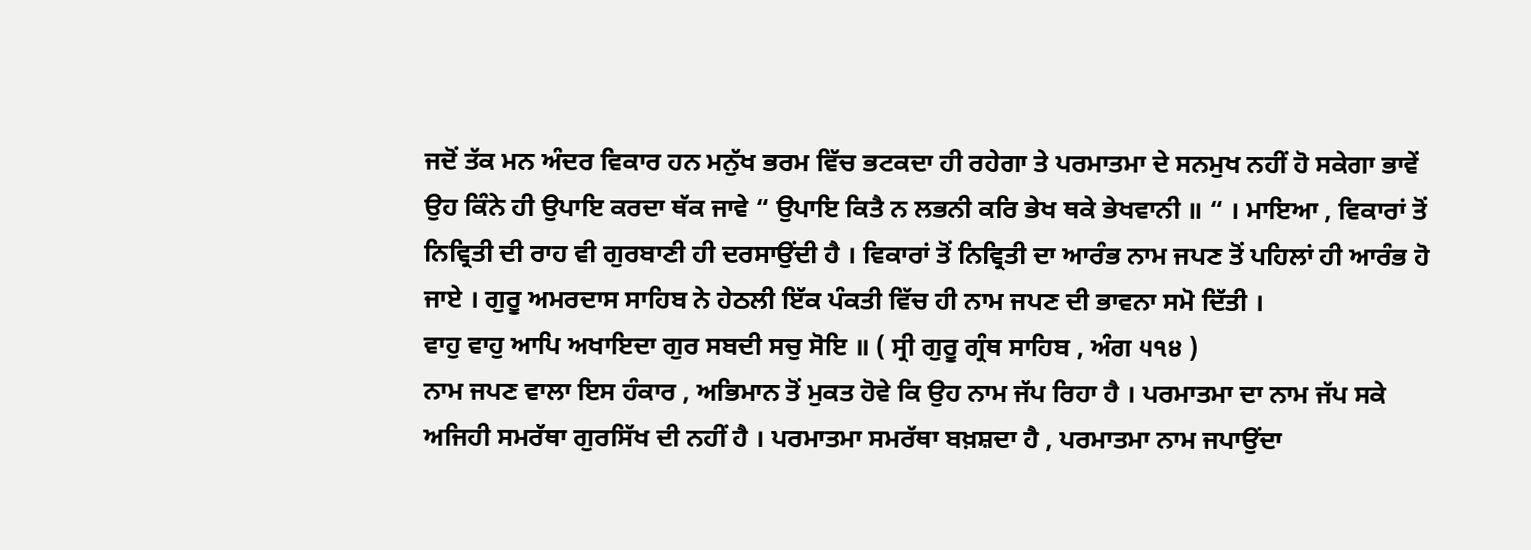ਜਦੋਂ ਤੱਕ ਮਨ ਅੰਦਰ ਵਿਕਾਰ ਹਨ ਮਨੁੱਖ ਭਰਮ ਵਿੱਚ ਭਟਕਦਾ ਹੀ ਰਹੇਗਾ ਤੇ ਪਰਮਾਤਮਾ ਦੇ ਸਨਮੁਖ ਨਹੀਂ ਹੋ ਸਕੇਗਾ ਭਾਵੇਂ ਉਹ ਕਿੰਨੇ ਹੀ ਉਪਾਇ ਕਰਦਾ ਥੱਕ ਜਾਵੇ “ ਉਪਾਇ ਕਿਤੈ ਨ ਲਭਨੀ ਕਰਿ ਭੇਖ ਥਕੇ ਭੇਖਵਾਨੀ ॥ “ । ਮਾਇਆ , ਵਿਕਾਰਾਂ ਤੋਂ ਨਿਵ੍ਰਿਤੀ ਦੀ ਰਾਹ ਵੀ ਗੁਰਬਾਣੀ ਹੀ ਦਰਸਾਉਂਦੀ ਹੈ । ਵਿਕਾਰਾਂ ਤੋਂ ਨਿਵ੍ਰਿਤੀ ਦਾ ਆਰੰਭ ਨਾਮ ਜਪਣ ਤੋਂ ਪਹਿਲਾਂ ਹੀ ਆਰੰਭ ਹੋ ਜਾਏ । ਗੁਰੂ ਅਮਰਦਾਸ ਸਾਹਿਬ ਨੇ ਹੇਠਲੀ ਇੱਕ ਪੰਕਤੀ ਵਿੱਚ ਹੀ ਨਾਮ ਜਪਣ ਦੀ ਭਾਵਨਾ ਸਮੋ ਦਿੱਤੀ ।
ਵਾਹੁ ਵਾਹੁ ਆਪਿ ਅਖਾਇਦਾ ਗੁਰ ਸਬਦੀ ਸਚੁ ਸੋਇ ॥ ( ਸ੍ਰੀ ਗੁਰੂ ਗ੍ਰੰਥ ਸਾਹਿਬ , ਅੰਗ ੫੧੪ )
ਨਾਮ ਜਪਣ ਵਾਲਾ ਇਸ ਹੰਕਾਰ , ਅਭਿਮਾਨ ਤੋਂ ਮੁਕਤ ਹੋਵੇ ਕਿ ਉਹ ਨਾਮ ਜੱਪ ਰਿਹਾ ਹੈ । ਪਰਮਾਤਮਾ ਦਾ ਨਾਮ ਜੱਪ ਸਕੇ ਅਜਿਹੀ ਸਮਰੱਥਾ ਗੁਰਸਿੱਖ ਦੀ ਨਹੀਂ ਹੈ । ਪਰਮਾਤਮਾ ਸਮਰੱਥਾ ਬਖ਼ਸ਼ਦਾ ਹੈ , ਪਰਮਾਤਮਾ ਨਾਮ ਜਪਾਉਂਦਾ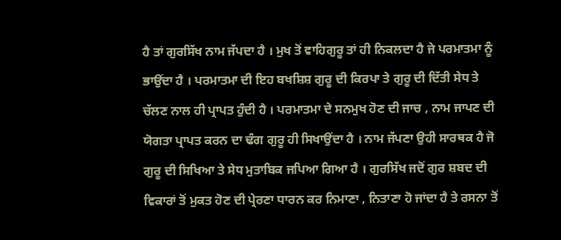ਹੈ ਤਾਂ ਗੁਰਸਿੱਖ ਨਾਮ ਜੱਪਦਾ ਹੈ । ਮੁਖ ਤੋਂ ਵਾਹਿਗੁਰੂ ਤਾਂ ਹੀ ਨਿਕਲਦਾ ਹੈ ਜੇ ਪਰਮਾਤਮਾ ਨੂੰ ਭਾਉਂਦਾ ਹੈ । ਪਰਮਾਤਮਾ ਦੀ ਇਹ ਬਖਸ਼ਿਸ਼ ਗੁਰੂ ਦੀ ਕਿਰਪਾ ਤੇ ਗੁਰੂ ਦੀ ਦਿੱਤੀ ਸੇਧ ਤੇ ਚੱਲਣ ਨਾਲ ਹੀ ਪ੍ਰਾਪਤ ਹੁੰਦੀ ਹੈ । ਪਰਮਾਤਮਾ ਦੇ ਸਨਮੁਖ ਹੋਣ ਦੀ ਜਾਚ , ਨਾਮ ਜਾਪਣ ਦੀ ਯੋਗਤਾ ਪ੍ਰਾਪਤ ਕਰਨ ਦਾ ਢੰਗ ਗੁਰੂ ਹੀ ਸਿਖਾਉਂਦਾ ਹੈ । ਨਾਮ ਜੱਪਣਾ ਉਹੀ ਸਾਰਥਕ ਹੈ ਜੋ ਗੁਰੂ ਦੀ ਸਿਖਿਆ ਤੇ ਸੇਧ ਮੁਤਾਬਿਕ ਜਪਿਆ ਗਿਆ ਹੈ । ਗੁਰਸਿੱਖ ਜਦੋਂ ਗੁਰ ਸ਼ਬਦ ਦੀ ਵਿਕਾਰਾਂ ਤੋਂ ਮੁਕਤ ਹੋਣ ਦੀ ਪ੍ਰੇਰਣਾ ਧਾਰਨ ਕਰ ਨਿਮਾਣਾ , ਨਿਤਾਣਾ ਹੋ ਜਾਂਦਾ ਹੈ ਤੇ ਰਸਨਾ ਤੋਂ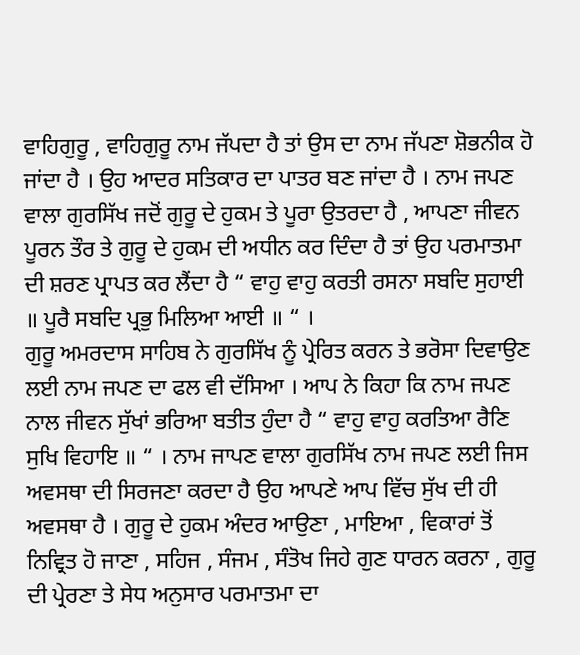ਵਾਹਿਗੁਰੂ , ਵਾਹਿਗੁਰੂ ਨਾਮ ਜੱਪਦਾ ਹੈ ਤਾਂ ਉਸ ਦਾ ਨਾਮ ਜੱਪਣਾ ਸ਼ੋਭਨੀਕ ਹੋ ਜਾਂਦਾ ਹੈ । ਉਹ ਆਦਰ ਸਤਿਕਾਰ ਦਾ ਪਾਤਰ ਬਣ ਜਾਂਦਾ ਹੈ । ਨਾਮ ਜਪਣ ਵਾਲਾ ਗੁਰਸਿੱਖ ਜਦੋਂ ਗੁਰੂ ਦੇ ਹੁਕਮ ਤੇ ਪੂਰਾ ਉਤਰਦਾ ਹੈ , ਆਪਣਾ ਜੀਵਨ ਪੂਰਨ ਤੌਰ ਤੇ ਗੁਰੂ ਦੇ ਹੁਕਮ ਦੀ ਅਧੀਨ ਕਰ ਦਿੰਦਾ ਹੈ ਤਾਂ ਉਹ ਪਰਮਾਤਮਾ ਦੀ ਸ਼ਰਣ ਪ੍ਰਾਪਤ ਕਰ ਲੈਂਦਾ ਹੈ “ ਵਾਹੁ ਵਾਹੁ ਕਰਤੀ ਰਸਨਾ ਸਬਦਿ ਸੁਹਾਈ ॥ ਪੂਰੈ ਸਬਦਿ ਪ੍ਰਭੁ ਮਿਲਿਆ ਆਈ ॥ “ ।
ਗੁਰੂ ਅਮਰਦਾਸ ਸਾਹਿਬ ਨੇ ਗੁਰਸਿੱਖ ਨੂੰ ਪ੍ਰੇਰਿਤ ਕਰਨ ਤੇ ਭਰੋਸਾ ਦਿਵਾਉਣ ਲਈ ਨਾਮ ਜਪਣ ਦਾ ਫਲ ਵੀ ਦੱਸਿਆ । ਆਪ ਨੇ ਕਿਹਾ ਕਿ ਨਾਮ ਜਪਣ ਨਾਲ ਜੀਵਨ ਸੁੱਖਾਂ ਭਰਿਆ ਬਤੀਤ ਹੁੰਦਾ ਹੈ “ ਵਾਹੁ ਵਾਹੁ ਕਰਤਿਆ ਰੈਣਿ ਸੁਖਿ ਵਿਹਾਇ ॥ “ । ਨਾਮ ਜਾਪਣ ਵਾਲਾ ਗੁਰਸਿੱਖ ਨਾਮ ਜਪਣ ਲਈ ਜਿਸ ਅਵਸਥਾ ਦੀ ਸਿਰਜਣਾ ਕਰਦਾ ਹੈ ਉਹ ਆਪਣੇ ਆਪ ਵਿੱਚ ਸੁੱਖ ਦੀ ਹੀ ਅਵਸਥਾ ਹੈ । ਗੁਰੂ ਦੇ ਹੁਕਮ ਅੰਦਰ ਆਉਣਾ , ਮਾਇਆ , ਵਿਕਾਰਾਂ ਤੋਂ ਨਿਵ੍ਰਿਤ ਹੋ ਜਾਣਾ , ਸਹਿਜ , ਸੰਜਮ , ਸੰਤੋਖ ਜਿਹੇ ਗੁਣ ਧਾਰਨ ਕਰਨਾ , ਗੁਰੂ ਦੀ ਪ੍ਰੇਰਣਾ ਤੇ ਸੇਧ ਅਨੁਸਾਰ ਪਰਮਾਤਮਾ ਦਾ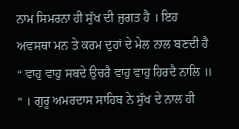ਨਾਮ ਸਿਮਰਨਾ ਹੀ ਸੁੱਖ ਦੀ ਜੁਗਤ ਹੈ । ਇਹ ਅਵਸਥਾ ਮਨ ਤੇ ਕਰਮ ਦੁਹਾਂ ਦੇ ਮੇਲ ਨਾਲ ਬਣਦੀ ਹੈ “ ਵਾਹੁ ਵਾਹੁ ਸਬਦੇ ਉਚਰੈ ਵਾਹੁ ਵਾਹੁ ਹਿਰਦੈ ਨਾਲਿ ॥ “ । ਗੁਰੂ ਅਮਰਦਾਸ ਸਾਹਿਬ ਨੇ ਸੁੱਖ ਦੇ ਨਾਲ ਹੀ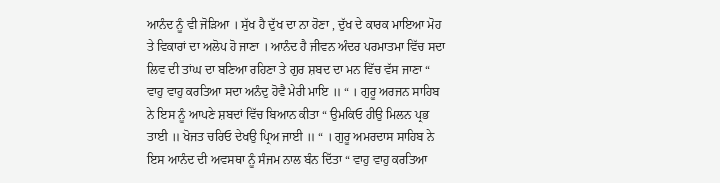ਆਨੰਦ ਨੂੰ ਵੀ ਜੋੜਿਆ । ਸੁੱਖ ਹੈ ਦੁੱਖ ਦਾ ਨਾ ਹੋਣਾ , ਦੁੱਖ ਦੇ ਕਾਰਕ ਮਾਇਆ ਮੋਹ ਤੇ ਵਿਕਾਰਾਂ ਦਾ ਅਲੋਪ ਹੋ ਜਾਣਾ । ਆਨੰਦ ਹੈ ਜੀਵਨ ਅੰਦਰ ਪਰਮਾਤਮਾ ਵਿੱਚ ਸਦਾ ਲਿਵ ਦੀ ਤਾਂਘ ਦਾ ਬਣਿਆ ਰਹਿਣਾ ਤੇ ਗੁਰ ਸ਼ਬਦ ਦਾ ਮਨ ਵਿੱਚ ਵੱਸ ਜਾਣਾ “ ਵਾਹੁ ਵਾਹੁ ਕਰਤਿਆ ਸਦਾ ਅਨੰਦੁ ਹੋਵੈ ਮੇਰੀ ਮਾਇ ॥ “ । ਗੁਰੂ ਅਰਜਨ ਸਾਹਿਬ ਨੇ ਇਸ ਨੂੰ ਆਪਣੇ ਸ਼ਬਦਾਂ ਵਿੱਚ ਬਿਆਨ ਕੀਤਾ “ ਉਮਕਿਓ ਹੀਉ ਮਿਲਨ ਪ੍ਰਭ ਤਾਈ ॥ ਖੋਜਤ ਚਰਿਓ ਦੇਖਉ ਪ੍ਰਿਅ ਜਾਈ ॥ “ । ਗੁਰੂ ਅਮਰਦਾਸ ਸਾਹਿਬ ਨੇ ਇਸ ਆਨੰਦ ਦੀ ਅਵਸਥਾ ਨੂੰ ਸੰਜਮ ਨਾਲ ਬੰਨ ਦਿੱਤਾ “ ਵਾਹੁ ਵਾਹੁ ਕਰਤਿਆ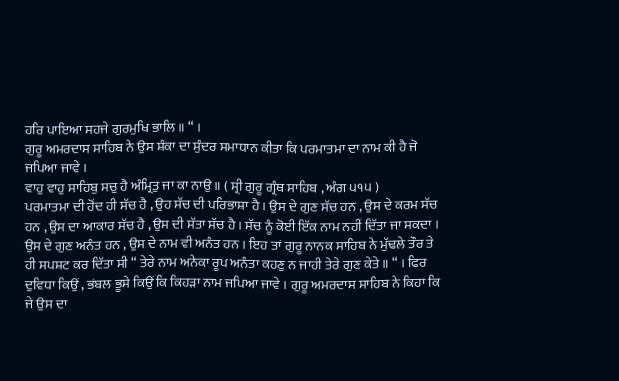ਹਰਿ ਪਾਇਆ ਸਹਜੇ ਗੁਰਮੁਖਿ ਭਾਲਿ ॥ “ ।
ਗੁਰੂ ਅਮਰਦਾਸ ਸਾਹਿਬ ਨੇ ਉਸ ਸ਼ੰਕਾ ਦਾ ਸੁੰਦਰ ਸਮਾਧਾਨ ਕੀਤਾ ਕਿ ਪਰਮਾਤਮਾ ਦਾ ਨਾਮ ਕੀ ਹੈ ਜੋ ਜਪਿਆ ਜਾਵੇ ।
ਵਾਹੁ ਵਾਹੁ ਸਾਹਿਬੁ ਸਚੁ ਹੈ ਅੰਮ੍ਰਿਤੁ ਜਾ ਕਾ ਨਾਉ ॥ ( ਸ੍ਰੀ ਗੁਰੂ ਗ੍ਰੰਥ ਸਾਹਿਬ , ਅੰਗ ੫੧੫ )
ਪਰਮਾਤਮਾ ਦੀ ਹੋਂਦ ਹੀ ਸੱਚ ਹੈ , ਉਹ ਸੱਚ ਦੀ ਪਰਿਭਾਸ਼ਾ ਹੈ । ਉਸ ਦੇ ਗੁਣ ਸੱਚ ਹਨ , ਉਸ ਦੇ ਕਰਮ ਸੱਚ ਹਨ , ਉਸ ਦਾ ਆਕਾਰ ਸੱਚ ਹੈ , ਉਸ ਦੀ ਸੱਤਾ ਸੱਚ ਹੈ । ਸੱਚ ਨੂੰ ਕੋਈ ਇੱਕ ਨਾਮ ਨਹੀਂ ਦਿੱਤਾ ਜਾ ਸਕਦਾ । ਉਸ ਦੇ ਗੁਣ ਅਨੰਤ ਹਨ , ਉਸ ਦੇ ਨਾਮ ਵੀ ਅਨੰਤ ਹਨ । ਇਹ ਤਾਂ ਗੁਰੂ ਨਾਨਕ ਸਾਹਿਬ ਨੇ ਮੁੱਢਲੇ ਤੌਰ ਤੇ ਹੀ ਸਪਸ਼ਟ ਕਰ ਦਿੱਤਾ ਸੀ “ ਤੇਰੇ ਨਾਮ ਅਨੇਕਾ ਰੂਪ ਅਨੰਤਾ ਕਹਣੁ ਨ ਜਾਹੀ ਤੇਰੇ ਗੁਣ ਕੇਤੇ ॥ “ । ਫਿਰ ਦੁਵਿਧਾ ਕਿਉਂ , ਭਂਬਲ ਭੂਸੇ ਕਿਉਂ ਕਿ ਕਿਹੜਾ ਨਾਮ ਜਪਿਆ ਜਾਵੇ । ਗੁਰੂ ਅਮਰਦਾਸ ਸਾਹਿਬ ਨੇ ਕਿਹਾ ਕਿ ਜੇ ਉਸ ਦਾ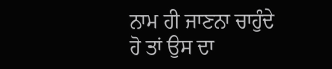ਨਾਮ ਹੀ ਜਾਣਨਾ ਚਾਹੁੰਦੇ ਹੋ ਤਾਂ ਉਸ ਦਾ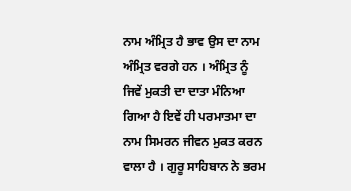ਨਾਮ ਅੰਮ੍ਰਿਤ ਹੈ ਭਾਵ ਉਸ ਦਾ ਨਾਮ ਅੰਮ੍ਰਿਤ ਵਰਗੇ ਹਨ । ਅੰਮ੍ਰਿਤ ਨੂੰ ਜਿਵੇਂ ਮੁਕਤੀ ਦਾ ਦਾਤਾ ਮੰਨਿਆ ਗਿਆ ਹੈ ਇਵੇਂ ਹੀ ਪਰਮਾਤਮਾ ਦਾ ਨਾਮ ਸਿਮਰਨ ਜੀਵਨ ਮੁਕਤ ਕਰਨ ਵਾਲਾ ਹੈ । ਗੁਰੂ ਸਾਹਿਬਾਨ ਨੇ ਭਰਮ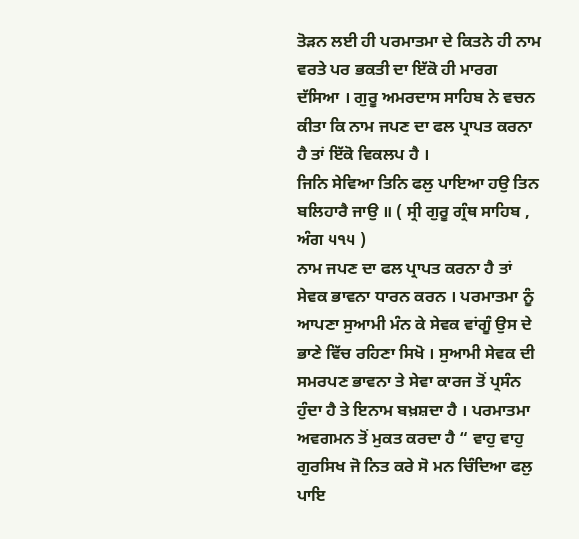ਤੋੜਨ ਲਈ ਹੀ ਪਰਮਾਤਮਾ ਦੇ ਕਿਤਨੇ ਹੀ ਨਾਮ ਵਰਤੇ ਪਰ ਭਕਤੀ ਦਾ ਇੱਕੋ ਹੀ ਮਾਰਗ ਦੱਸਿਆ । ਗੁਰੂ ਅਮਰਦਾਸ ਸਾਹਿਬ ਨੇ ਵਚਨ ਕੀਤਾ ਕਿ ਨਾਮ ਜਪਣ ਦਾ ਫਲ ਪ੍ਰਾਪਤ ਕਰਨਾ ਹੈ ਤਾਂ ਇੱਕੋ ਵਿਕਲਪ ਹੈ ।
ਜਿਨਿ ਸੇਵਿਆ ਤਿਨਿ ਫਲੁ ਪਾਇਆ ਹਉ ਤਿਨ ਬਲਿਹਾਰੈ ਜਾਉ ॥ ( ਸ੍ਰੀ ਗੁਰੂ ਗ੍ਰੰਥ ਸਾਹਿਬ , ਅੰਗ ੫੧੫ )
ਨਾਮ ਜਪਣ ਦਾ ਫਲ ਪ੍ਰਾਪਤ ਕਰਨਾ ਹੈ ਤਾਂ ਸੇਵਕ ਭਾਵਨਾ ਧਾਰਨ ਕਰਨ । ਪਰਮਾਤਮਾ ਨੂੰ ਆਪਣਾ ਸੁਆਮੀ ਮੰਨ ਕੇ ਸੇਵਕ ਵਾਂਗੂੰ ਉਸ ਦੇ ਭਾਣੇ ਵਿੱਚ ਰਹਿਣਾ ਸਿਖੋ । ਸੁਆਮੀ ਸੇਵਕ ਦੀ ਸਮਰਪਣ ਭਾਵਨਾ ਤੇ ਸੇਵਾ ਕਾਰਜ ਤੋਂ ਪ੍ਰਸੰਨ ਹੁੰਦਾ ਹੈ ਤੇ ਇਨਾਮ ਬਖ਼ਸ਼ਦਾ ਹੈ । ਪਰਮਾਤਮਾ ਅਵਗਮਨ ਤੋਂ ਮੁਕਤ ਕਰਦਾ ਹੈ “ ਵਾਹੁ ਵਾਹੁ ਗੁਰਸਿਖ ਜੋ ਨਿਤ ਕਰੇ ਸੋ ਮਨ ਚਿੰਦਿਆ ਫਲੁ ਪਾਇ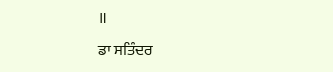॥
ਡਾ ਸਤਿੰਦਰ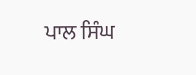ਪਾਲ ਸਿੰਘ